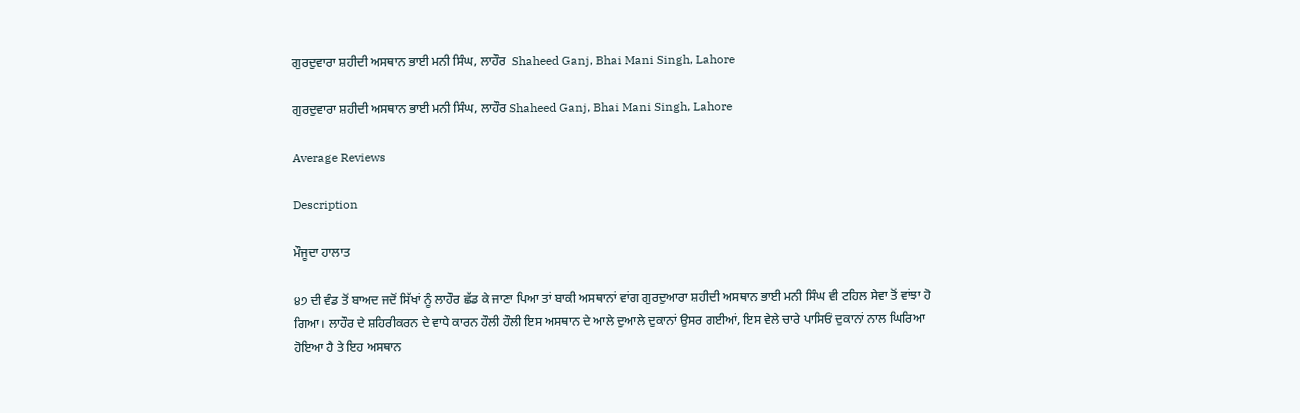ਗੁਰਦੁਵਾਰਾ ਸ਼ਹੀਦੀ ਅਸਥਾਨ ਭਾਈ ਮਨੀ ਸਿੰਘ, ਲਾਹੌਰ  Shaheed Ganj, Bhai Mani Singh, Lahore

ਗੁਰਦੁਵਾਰਾ ਸ਼ਹੀਦੀ ਅਸਥਾਨ ਭਾਈ ਮਨੀ ਸਿੰਘ, ਲਾਹੌਰ Shaheed Ganj, Bhai Mani Singh, Lahore

Average Reviews

Description

ਮੌਜੂਦਾ ਹਾਲਾਤ

੪੭ ਦੀ ਵੰਡ ਤੋਂ ਬਾਅਦ ਜਦੋਂ ਸਿੱਖਾਂ ਨੂੰ ਲਾਹੌਰ ਛੱਡ ਕੇ ਜਾਣਾ ਪਿਆ ਤਾਂ ਬਾਕੀ ਅਸਥਾਨਾਂ ਵਾਂਗ ਗੁਰਦੁਆਰਾ ਸ਼ਹੀਦੀ ਅਸਥਾਨ ਭਾਈ ਮਨੀ ਸਿੰਘ ਵੀ ਟਹਿਲ ਸੇਵਾ ਤੋਂ ਵਾਂਝਾ ਹੋ ਗਿਆ। ਲਾਹੌਰ ਦੇ ਸ਼ਹਿਰੀਕਰਨ ਦੇ ਵਾਧੇ ਕਾਰਨ ਹੌਲੀ ਹੌਲੀ ਇਸ ਅਸਥਾਨ ਦੇ ਆਲੇ ਦੁਆਲੇ ਦੁਕਾਨਾਂ ਉਸਰ ਗਈਆਂ, ਇਸ ਵੇਲੇ ਚਾਰੇ ਪਾਸਿਓਂ ਦੁਕਾਨਾਂ ਨਾਲ ਘਿਰਿਆ ਹੋਇਆ ਹੈ ਤੇ ਇਹ ਅਸਥਾਨ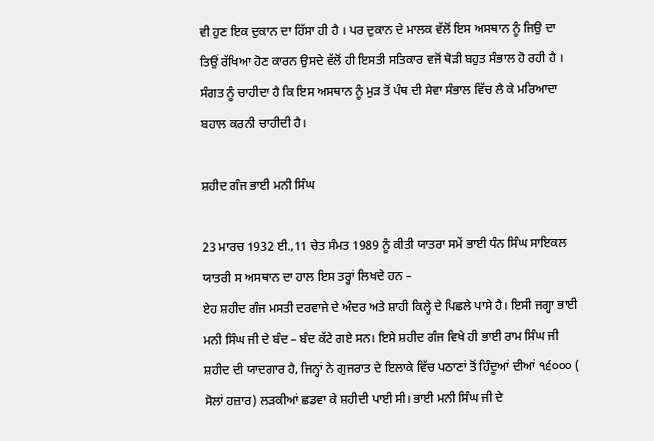ਵੀ ਹੁਣ ਇਕ ਦੁਕਾਨ ਦਾ ਹਿੱਸਾ ਹੀ ਹੈ । ਪਰ ਦੁਕਾਨ ਦੇ ਮਾਲਕ ਵੱਲੋਂ ਇਸ ਅਸਥਾਨ ਨੂੰ ਜਿਉ ਦਾ ਤਿਉਂ ਰੱਖਿਆ ਹੋਣ ਕਾਰਨ ਉਸਦੇ ਵੱਲੋਂ ਹੀ ਇਸਤੀ ਸਤਿਕਾਰ ਵਜੋਂ ਥੋੜੀ ਬਹੁਤ ਸੰਭਾਲ ਹੋ ਰਹੀ ਹੈ । ਸੰਗਤ ਨੂੰ ਚਾਹੀਦਾ ਹੈ ਕਿ ਇਸ ਅਸਥਾਨ ਨੂੰ ਮੁੜ ਤੋਂ ਪੰਥ ਦੀ ਸੇਵਾ ਸੰਭਾਲ ਵਿੱਚ ਲੈ ਕੇ ਮਰਿਆਦਾ ਬਹਾਲ ਕਰਨੀ ਚਾਹੀਦੀ ਹੈ।

ਸ਼ਹੀਦ ਗੰਜ ਭਾਈ ਮਨੀ ਸਿੰਘ

23 ਮਾਰਚ 1932 ਈ.,11 ਚੇਤ ਸੰਮਤ 1989 ਨੂੰ ਕੀਤੀ ਯਾਤਰਾ ਸਮੇਂ ਭਾਈ ਧੰਨ ਸਿੰਘ ਸਾਇਕਲ ਯਾਤਰੀ ਸ ਅਸਥਾਨ ਦਾ ਹਾਲ ਇਸ ਤਰ੍ਹਾਂ ਲਿਖਦੇ ਹਨ –
ਏਹ ਸ਼ਹੀਦ ਗੰਜ ਮਸਤੀ ਦਰਵਾਜੇ ਦੇ ਅੰਦਰ ਅਤੇ ਸ਼ਾਹੀ ਕਿਲ੍ਹੇ ਦੇ ਪਿਛਲੇ ਪਾਸੇ ਹੈ। ਇਸੀ ਜਗ੍ਹਾ ਭਾਈ ਮਨੀ ਸਿੰਘ ਜੀ ਦੇ ਬੰਦ – ਬੰਦ ਕੱਟੇ ਗਏ ਸਨ। ਇਸੇ ਸ਼ਹੀਦ ਗੰਜ ਵਿਖੇ ਹੀ ਭਾਈ ਰਾਮ ਸਿੰਘ ਜੀ ਸ਼ਹੀਦ ਦੀ ਯਾਦਗਾਰ ਹੈ, ਜਿਨ੍ਹਾਂ ਨੇ ਗੁਜਰਾਤ ਦੇ ਇਲਾਕੇ ਵਿੱਚ ਪਠਾਣਾਂ ਤੋਂ ਹਿੰਦੂਆਂ ਦੀਆਂ ੧੬੦੦੦ ( ਸੋਲਾਂ ਹਜ਼ਾਰ) ਲੜਕੀਆਂ ਛਡਵਾ ਕੇ ਸ਼ਹੀਦੀ ਪਾਈ ਸੀ। ਭਾਈ ਮਨੀ ਸਿੰਘ ਜੀ ਦੇ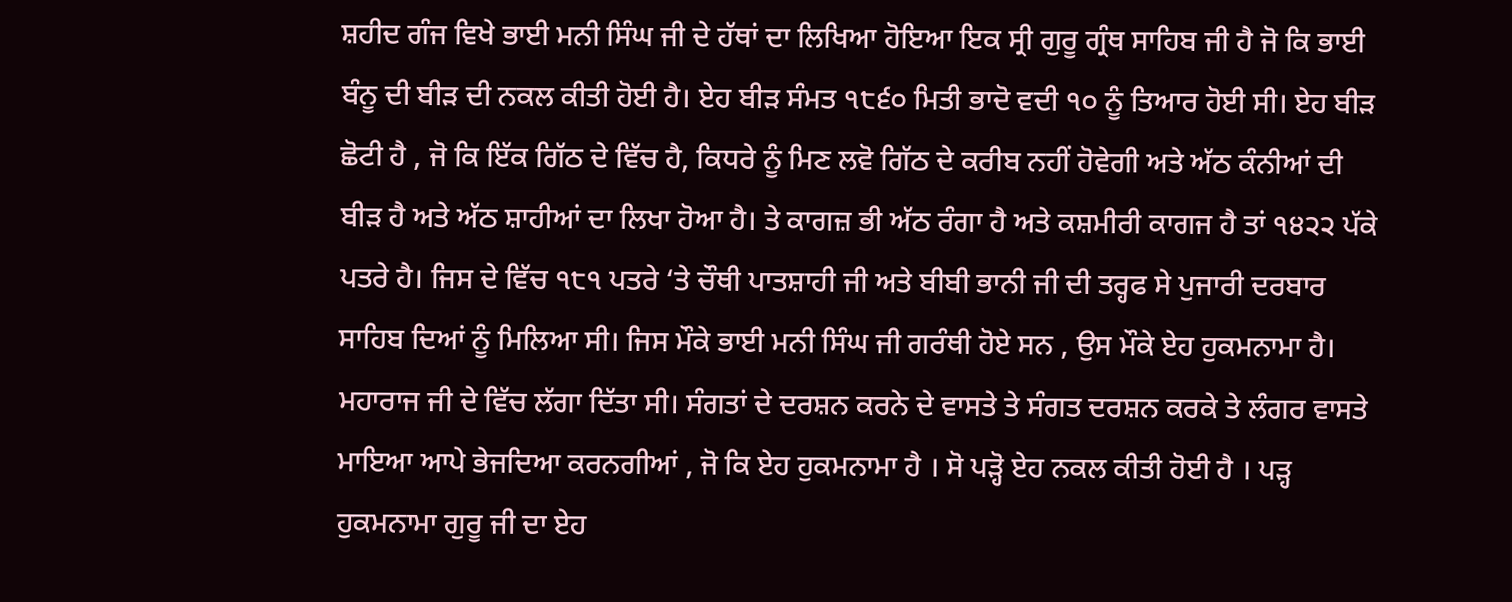ਸ਼ਹੀਦ ਗੰਜ ਵਿਖੇ ਭਾਈ ਮਨੀ ਸਿੰਘ ਜੀ ਦੇ ਹੱਥਾਂ ਦਾ ਲਿਖਿਆ ਹੋਇਆ ਇਕ ਸ੍ਰੀ ਗੁਰੂ ਗ੍ਰੰਥ ਸਾਹਿਬ ਜੀ ਹੈ ਜੋ ਕਿ ਭਾਈ ਬੰਨੂ ਦੀ ਬੀੜ ਦੀ ਨਕਲ ਕੀਤੀ ਹੋਈ ਹੈ। ਏਹ ਬੀੜ ਸੰਮਤ ੧੮੬੦ ਮਿਤੀ ਭਾਦੋ ਵਦੀ ੧੦ ਨੂੰ ਤਿਆਰ ਹੋਈ ਸੀ। ਏਹ ਬੀੜ ਛੋਟੀ ਹੈ , ਜੋ ਕਿ ਇੱਕ ਗਿੱਠ ਦੇ ਵਿੱਚ ਹੈ, ਕਿਧਰੇ ਨੂੰ ਮਿਣ ਲਵੋ ਗਿੱਠ ਦੇ ਕਰੀਬ ਨਹੀਂ ਹੋਵੇਗੀ ਅਤੇ ਅੱਠ ਕੰਨੀਆਂ ਦੀ ਬੀੜ ਹੈ ਅਤੇ ਅੱਠ ਸ਼ਾਹੀਆਂ ਦਾ ਲਿਖਾ ਹੋਆ ਹੈ। ਤੇ ਕਾਗਜ਼ ਭੀ ਅੱਠ ਰੰਗਾ ਹੈ ਅਤੇ ਕਸ਼ਮੀਰੀ ਕਾਗਜ ਹੈ ਤਾਂ ੧੪੨੨ ਪੱਕੇ ਪਤਰੇ ਹੈ। ਜਿਸ ਦੇ ਵਿੱਚ ੧੮੧ ਪਤਰੇ ‘ਤੇ ਚੌਥੀ ਪਾਤਸ਼ਾਹੀ ਜੀ ਅਤੇ ਬੀਬੀ ਭਾਨੀ ਜੀ ਦੀ ਤਰ੍ਹਫ ਸੇ ਪੁਜਾਰੀ ਦਰਬਾਰ ਸਾਹਿਬ ਦਿਆਂ ਨੂੰ ਮਿਲਿਆ ਸੀ। ਜਿਸ ਮੌਕੇ ਭਾਈ ਮਨੀ ਸਿੰਘ ਜੀ ਗਰੰਥੀ ਹੋਏ ਸਨ , ਉਸ ਮੌਕੇ ਏਹ ਹੁਕਮਨਾਮਾ ਹੈ। ਮਹਾਰਾਜ ਜੀ ਦੇ ਵਿੱਚ ਲੱਗਾ ਦਿੱਤਾ ਸੀ। ਸੰਗਤਾਂ ਦੇ ਦਰਸ਼ਨ ਕਰਨੇ ਦੇ ਵਾਸਤੇ ਤੇ ਸੰਗਤ ਦਰਸ਼ਨ ਕਰਕੇ ਤੇ ਲੰਗਰ ਵਾਸਤੇ ਮਾਇਆ ਆਪੇ ਭੇਜਦਿਆ ਕਰਨਗੀਆਂ , ਜੋ ਕਿ ਏਹ ਹੁਕਮਨਾਮਾ ਹੈ । ਸੋ ਪੜ੍ਹੋ ਏਹ ਨਕਲ ਕੀਤੀ ਹੋਈ ਹੈ । ਪੜ੍ਹ ਹੁਕਮਨਾਮਾ ਗੁਰੂ ਜੀ ਦਾ ਏਹ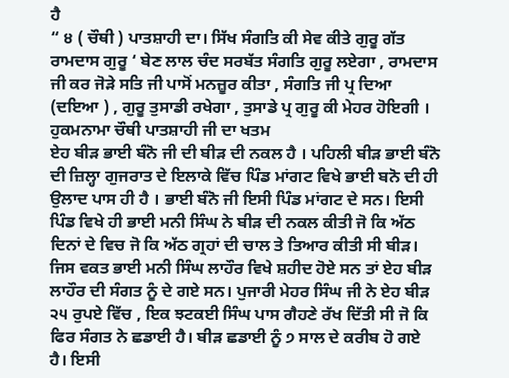ਹੈ
“ ੪ ( ਚੌਥੀ ) ਪਾਤਸ਼ਾਹੀ ਦਾ। ਸਿੱਖ ਸੰਗਤਿ ਕੀ ਸੇਵ ਕੀਤੇ ਗੁਰੂ ਗੱਤ ਰਾਮਦਾਸ ਗੁਰੂ ‘ ਬੇਣ ਲਾਲ ਚੰਦ ਸਰਬੱਤ ਸੰਗਤਿ ਗੁਰੂ ਲਏਗਾ , ਰਾਮਦਾਸ ਜੀ ਕਰ ਜੋੜੇ ਸਤਿ ਜੀ ਪਾਸੋਂ ਮਨਜ਼ੂਰ ਕੀਤਾ , ਸੰਗਤਿ ਜੀ ਪ੍ਰ ਦਿਆ (ਦਇਆ ) , ਗੁਰੂ ਤੁਸਾਡੀ ਰਖੇਗਾ , ਤੁਸਾਡੇ ਪ੍ਰ ਗੁਰੂ ਕੀ ਮੇਹਰ ਹੋਇਗੀ ।
ਹੁਕਮਨਾਮਾ ਚੌਥੀ ਪਾਤਸ਼ਾਹੀ ਜੀ ਦਾ ਖਤਮ
ਏਹ ਬੀੜ ਭਾਈ ਬੰਨੋ ਜੀ ਦੀ ਬੀੜ ਦੀ ਨਕਲ ਹੈ । ਪਹਿਲੀ ਬੀੜ ਭਾਈ ਬੰਨੋ ਦੀ ਜ਼ਿਲ੍ਹਾ ਗੁਜਰਾਤ ਦੇ ਇਲਾਕੇ ਵਿੱਚ ਪਿੰਡ ਮਾਂਗਟ ਵਿਖੇ ਭਾਈ ਬਨੋ ਦੀ ਹੀ ਉਲਾਦ ਪਾਸ ਹੀ ਹੈ । ਭਾਈ ਬੰਨੋ ਜੀ ਇਸੀ ਪਿੰਡ ਮਾਂਗਟ ਦੇ ਸਨ। ਇਸੀ ਪਿੰਡ ਵਿਖੇ ਹੀ ਭਾਈ ਮਨੀ ਸਿੰਘ ਨੇ ਬੀੜ ਦੀ ਨਕਲ ਕੀਤੀ ਜੋ ਕਿ ਅੱਠ ਦਿਨਾਂ ਦੇ ਵਿਚ ਜੋ ਕਿ ਅੱਠ ਗ੍ਰਹਾਂ ਦੀ ਚਾਲ ਤੇ ਤਿਆਰ ਕੀਤੀ ਸੀ ਬੀੜ। ਜਿਸ ਵਕਤ ਭਾਈ ਮਨੀ ਸਿੰਘ ਲਾਹੌਰ ਵਿਖੇ ਸ਼ਹੀਦ ਹੋਏ ਸਨ ਤਾਂ ਏਹ ਬੀੜ ਲਾਹੌਰ ਦੀ ਸੰਗਤ ਨੂੰ ਦੇ ਗਏ ਸਨ। ਪੁਜਾਰੀ ਮੇਹਰ ਸਿੰਘ ਜੀ ਨੇ ਏਹ ਬੀੜ ੨੫ ਰੁਪਏ ਵਿੱਚ , ਇਕ ਝਟਕਈ ਸਿੰਘ ਪਾਸ ਗੈਹਣੇ ਰੱਖ ਦਿੱਤੀ ਸੀ ਜੋ ਕਿ ਫਿਰ ਸੰਗਤ ਨੇ ਛਡਾਈ ਹੈ। ਬੀੜ ਛਡਾਈ ਨੂੰ ੭ ਸਾਲ ਦੇ ਕਰੀਬ ਹੋ ਗਏ ਹੈ। ਇਸੀ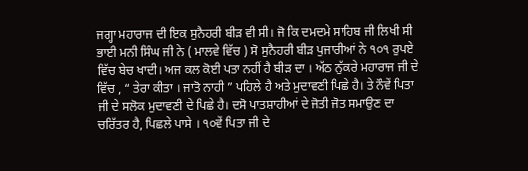ਜਗ੍ਹਾ ਮਹਾਰਾਜ ਦੀ ਇਕ ਸੁਨੈਹਰੀ ਬੀੜ ਵੀ ਸੀ। ਜੋ ਕਿ ਦਮਦਮੇ ਸਾਹਿਬ ਜੀ ਲਿਖੀ ਸੀ ਭਾਈ ਮਨੀ ਸਿੰਘ ਜੀ ਨੇ ( ਮਾਲਵੇ ਵਿੱਚ ) ਸੋ ਸੁਨੈਹਰੀ ਬੀੜ ਪੁਜਾਰੀਆਂ ਨੇ ੧੦੧ ਰੁਪਏ ਵਿੱਚ ਬੇਚ ਖਾਦੀ। ਅਜ ਕਲ ਕੋਈ ਪਤਾ ਨਹੀਂ ਹੈ ਬੀੜ ਦਾ । ਅੱਠ ਨੁੱਕਰੇ ਮਹਾਰਾਜ ਜੀ ਦੇ ਵਿੱਚ , “ ਤੇਰਾ ਕੀਤਾ । ਜਾਤੋ ਨਾਹੀ ” ਪਹਿਲੇ ਹੈ ਅਤੇ ਮੁਦਾਵਣੀ ਪਿਛੇ ਹੈ। ਤੇ ਨੌਵੇਂ ਪਿਤਾ ਜੀ ਦੇ ਸਲੋਕ ਮੁਦਾਵਣੀ ਦੇ ਪਿਛੇ ਹੈ। ਦਸੋ ਪਾਤਸ਼ਾਹੀਆਂ ਦੇ ਜੋਤੀ ਜੋਤ ਸਮਾਉਣ ਦਾ ਚਰਿੱਤਰ ਹੈ, ਪਿਛਲੇ ਪਾਸੇ । ੧੦ਵੇਂ ਪਿਤਾ ਜੀ ਦੇ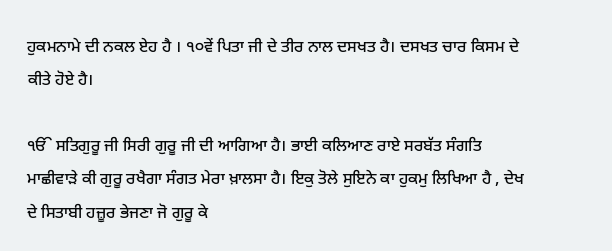ਹੁਕਮਨਾਮੇ ਦੀ ਨਕਲ ਏਹ ਹੈ । ੧੦ਵੇਂ ਪਿਤਾ ਜੀ ਦੇ ਤੀਰ ਨਾਲ ਦਸਖਤ ਹੈ। ਦਸਖਤ ਚਾਰ ਕਿਸਮ ਦੇ ਕੀਤੇ ਹੋਏ ਹੈ।

ੴ ਸਤਿਗੁਰੂ ਜੀ ਸਿਰੀ ਗੁਰੂ ਜੀ ਦੀ ਆਗਿਆ ਹੈ। ਭਾਈ ਕਲਿਆਣ ਰਾਏ ਸਰਬੱਤ ਸੰਗਤਿ ਮਾਛੀਵਾੜੇ ਕੀ ਗੁਰੂ ਰਖੈਗਾ ਸੰਗਤ ਮੇਰਾ ਖ਼ਾਲਸਾ ਹੈ। ਇਕੁ ਤੋਲੇ ਸੁਇਨੇ ਕਾ ਹੁਕਮੁ ਲਿਖਿਆ ਹੈ , ਦੇਖ ਦੇ ਸਿਤਾਬੀ ਹਜ਼ੂਰ ਭੇਜਣਾ ਜੋ ਗੁਰੂ ਕੇ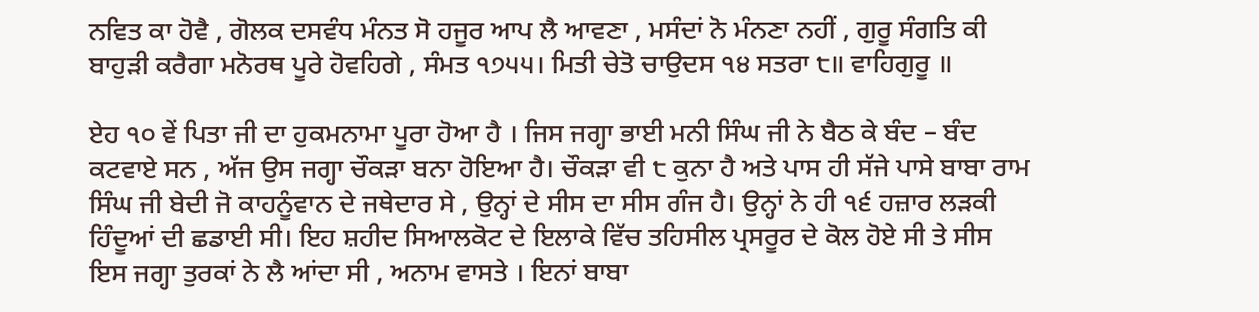ਨਵਿਤ ਕਾ ਹੋਵੈ , ਗੋਲਕ ਦਸਵੰਧ ਮੰਨਤ ਸੋ ਹਜੂਰ ਆਪ ਲੈ ਆਵਣਾ , ਮਸੰਦਾਂ ਨੋ ਮੰਨਣਾ ਨਹੀਂ , ਗੁਰੂ ਸੰਗਤਿ ਕੀ ਬਾਹੁੜੀ ਕਰੈਗਾ ਮਨੋਰਥ ਪੂਰੇ ਹੋਵਹਿਗੇ , ਸੰਮਤ ੧੭੫੫। ਮਿਤੀ ਚੇਤੋ ਚਾਉਦਸ ੧੪ ਸਤਰਾ ੮॥ ਵਾਹਿਗੁਰੂ ॥

ਏਹ ੧੦ ਵੇਂ ਪਿਤਾ ਜੀ ਦਾ ਹੁਕਮਨਾਮਾ ਪੂਰਾ ਹੋਆ ਹੈ । ਜਿਸ ਜਗ੍ਹਾ ਭਾਈ ਮਨੀ ਸਿੰਘ ਜੀ ਨੇ ਬੈਠ ਕੇ ਬੰਦ – ਬੰਦ ਕਟਵਾਏ ਸਨ , ਅੱਜ ਉਸ ਜਗ੍ਹਾ ਚੌਕੜਾ ਬਨਾ ਹੋਇਆ ਹੈ। ਚੌਕੜਾ ਵੀ ੮ ਕੁਨਾ ਹੈ ਅਤੇ ਪਾਸ ਹੀ ਸੱਜੇ ਪਾਸੇ ਬਾਬਾ ਰਾਮ ਸਿੰਘ ਜੀ ਬੇਦੀ ਜੋ ਕਾਹਨੂੰਵਾਨ ਦੇ ਜਥੇਦਾਰ ਸੇ , ਉਨ੍ਹਾਂ ਦੇ ਸੀਸ ਦਾ ਸੀਸ ਗੰਜ ਹੈ। ਉਨ੍ਹਾਂ ਨੇ ਹੀ ੧੬ ਹਜ਼ਾਰ ਲੜਕੀ ਹਿੰਦੂਆਂ ਦੀ ਛਡਾਈ ਸੀ। ਇਹ ਸ਼ਹੀਦ ਸਿਆਲਕੋਟ ਦੇ ਇਲਾਕੇ ਵਿੱਚ ਤਹਿਸੀਲ ਪ੍ਰਸਰੂਰ ਦੇ ਕੋਲ ਹੋਏ ਸੀ ਤੇ ਸੀਸ ਇਸ ਜਗ੍ਹਾ ਤੁਰਕਾਂ ਨੇ ਲੈ ਆਂਦਾ ਸੀ , ਅਨਾਮ ਵਾਸਤੇ । ਇਨਾਂ ਬਾਬਾ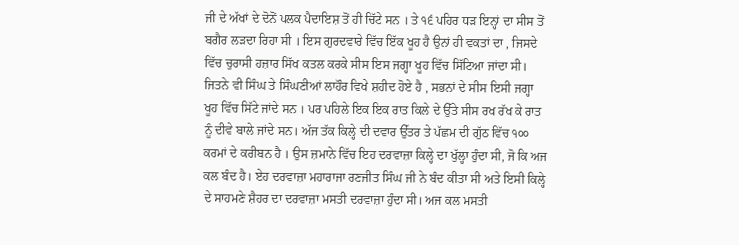ਜੀ ਦੇ ਅੱਖਾਂ ਦੇ ਦੋਨੋਂ ਪਲਕ ਪੈਦਾਇਸ਼ ਤੋਂ ਹੀ ਚਿੱਟੇ ਸਨ । ਤੇ ੧੬ ਪਹਿਰ ਧੜ ਇਨ੍ਹਾਂ ਦਾ ਸੀਸ ਤੋਂ ਬਗੈਰ ਲੜਦਾ ਰਿਹਾ ਸੀ । ਇਸ ਗੁਰਦਵਾਰੇ ਵਿੱਚ ਇੱਕ ਖੂਹ ਹੈ ਉਨਾਂ ਹੀ ਵਕਤਾਂ ਦਾ , ਜਿਸਦੇ ਵਿੱਚ ਚੁਰਾਸੀ ਹਜ਼ਾਰ ਸਿੱਖ ਕਤਲ ਕਰਕੇ ਸੀਸ ਇਸ ਜਗ੍ਹਾ ਖੂਹ ਵਿੱਚ ਸਿੱਟਿਆ ਜਾਂਦਾ ਸੀ। ਜਿਤਨੇ ਵੀ ਸਿੰਘ ਤੇ ਸਿੰਘਣੀਆਂ ਲਾਹੌਰ ਵਿਖੇ ਸ਼ਹੀਦ ਹੋਏ ਹੈ , ਸਭਨਾਂ ਦੇ ਸੀਸ ਇਸੀ ਜਗ੍ਹਾ ਖੂਹ ਵਿੱਚ ਸਿੱਟੇ ਜਾਂਦੇ ਸਨ । ਪਰ ਪਹਿਲੇ ਇਕ ਇਕ ਰਾਤ ਕਿਲੇ ਦੇ ਉੱਤੇ ਸੀਸ ਰਖ ਰੱਖ ਕੇ ਰਾਤ ਨੂੰ ਦੀਵੇ ਬਾਲੇ ਜਾਂਦੇ ਸਨ। ਅੱਜ ਤੱਕ ਕਿਲ੍ਹੇ ਦੀ ਦਵਾਰ ਉੱਤਰ ਤੇ ਪੱਛਮ ਦੀ ਗੁੱਠ ਵਿੱਚ ੧੦੦ ਕਰਮਾਂ ਦੇ ਕਰੀਬਨ ਹੈ । ਉਸ ਜ਼ਮਾਨੇ ਵਿੱਚ ਇਹ ਦਰਵਾਜ਼ਾ ਕਿਲ੍ਹੇ ਦਾ ਖੁੱਲ੍ਹਾ ਹੁੰਦਾ ਸੀ, ਜੋ ਕਿ ਅਜ ਕਲ ਬੰਦ ਹੈ। ਏਹ ਦਰਵਾਜ਼ਾ ਮਹਾਰਾਜਾ ਰਣਜੀਤ ਸਿੰਘ ਜੀ ਨੇ ਬੰਦ ਕੀਤਾ ਸੀ ਅਤੇ ਇਸੀ ਕਿਲ੍ਹੇ ਦੇ ਸਾਹਮਣੇ ਸ਼ੈਹਰ ਦਾ ਦਰਵਾਜ਼ਾ ਮਸਤੀ ਦਰਵਾਜ਼ਾ ਹੁੰਦਾ ਸੀ। ਅਜ ਕਲ ਮਸਤੀ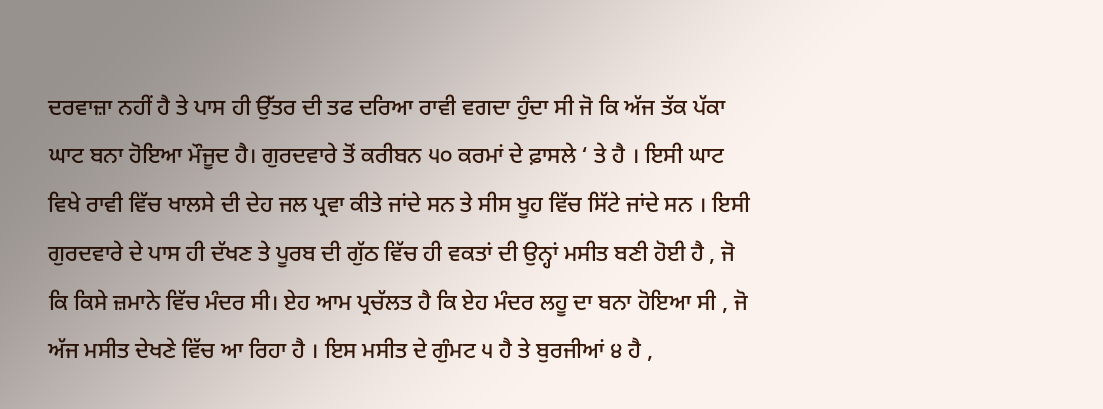ਦਰਵਾਜ਼ਾ ਨਹੀਂ ਹੈ ਤੇ ਪਾਸ ਹੀ ਉੱਤਰ ਦੀ ਤਫ ਦਰਿਆ ਰਾਵੀ ਵਗਦਾ ਹੁੰਦਾ ਸੀ ਜੋ ਕਿ ਅੱਜ ਤੱਕ ਪੱਕਾ ਘਾਟ ਬਨਾ ਹੋਇਆ ਮੌਜੂਦ ਹੈ। ਗੁਰਦਵਾਰੇ ਤੋਂ ਕਰੀਬਨ ੫੦ ਕਰਮਾਂ ਦੇ ਫ਼ਾਸਲੇ ‘ ਤੇ ਹੈ । ਇਸੀ ਘਾਟ ਵਿਖੇ ਰਾਵੀ ਵਿੱਚ ਖਾਲਸੇ ਦੀ ਦੇਹ ਜਲ ਪ੍ਰਵਾ ਕੀਤੇ ਜਾਂਦੇ ਸਨ ਤੇ ਸੀਸ ਖੂਹ ਵਿੱਚ ਸਿੱਟੇ ਜਾਂਦੇ ਸਨ । ਇਸੀ ਗੁਰਦਵਾਰੇ ਦੇ ਪਾਸ ਹੀ ਦੱਖਣ ਤੇ ਪੂਰਬ ਦੀ ਗੁੱਠ ਵਿੱਚ ਹੀ ਵਕਤਾਂ ਦੀ ਉਨ੍ਹਾਂ ਮਸੀਤ ਬਣੀ ਹੋਈ ਹੈ , ਜੋ ਕਿ ਕਿਸੇ ਜ਼ਮਾਨੇ ਵਿੱਚ ਮੰਦਰ ਸੀ। ਏਹ ਆਮ ਪ੍ਰਚੱਲਤ ਹੈ ਕਿ ਏਹ ਮੰਦਰ ਲਹੂ ਦਾ ਬਨਾ ਹੋਇਆ ਸੀ , ਜੋ ਅੱਜ ਮਸੀਤ ਦੇਖਣੇ ਵਿੱਚ ਆ ਰਿਹਾ ਹੈ । ਇਸ ਮਸੀਤ ਦੇ ਗੁੰਮਟ ੫ ਹੈ ਤੇ ਬੁਰਜੀਆਂ ੪ ਹੈ ,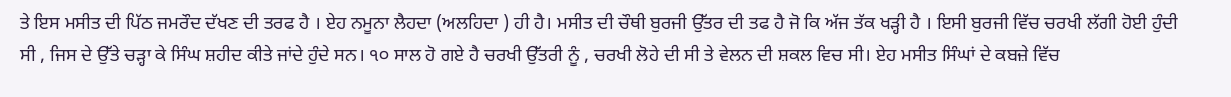ਤੇ ਇਸ ਮਸੀਤ ਦੀ ਪਿੱਠ ਜਮਰੌਦ ਦੱਖਣ ਦੀ ਤਰਫ ਹੈ । ਏਹ ਨਮੂਨਾ ਲੈਹਦਾ (ਅਲਹਿਦਾ ) ਹੀ ਹੈ। ਮਸੀਤ ਦੀ ਚੌਥੀ ਬੁਰਜੀ ਉੱਤਰ ਦੀ ਤਫ ਹੈ ਜੋ ਕਿ ਅੱਜ ਤੱਕ ਖੜ੍ਹੀ ਹੈ । ਇਸੀ ਬੁਰਜੀ ਵਿੱਚ ਚਰਖੀ ਲੱਗੀ ਹੋਈ ਹੁੰਦੀ ਸੀ , ਜਿਸ ਦੇ ਉੱਤੇ ਚੜ੍ਹਾ ਕੇ ਸਿੰਘ ਸ਼ਹੀਦ ਕੀਤੇ ਜਾਂਦੇ ਹੁੰਦੇ ਸਨ। ੧੦ ਸਾਲ ਹੋ ਗਏ ਹੈ ਚਰਖੀ ਉੱਤਰੀ ਨੂੰ , ਚਰਖੀ ਲੋਹੇ ਦੀ ਸੀ ਤੇ ਵੇਲਨ ਦੀ ਸ਼ਕਲ ਵਿਚ ਸੀ। ਏਹ ਮਸੀਤ ਸਿੰਘਾਂ ਦੇ ਕਬਜ਼ੇ ਵਿੱਚ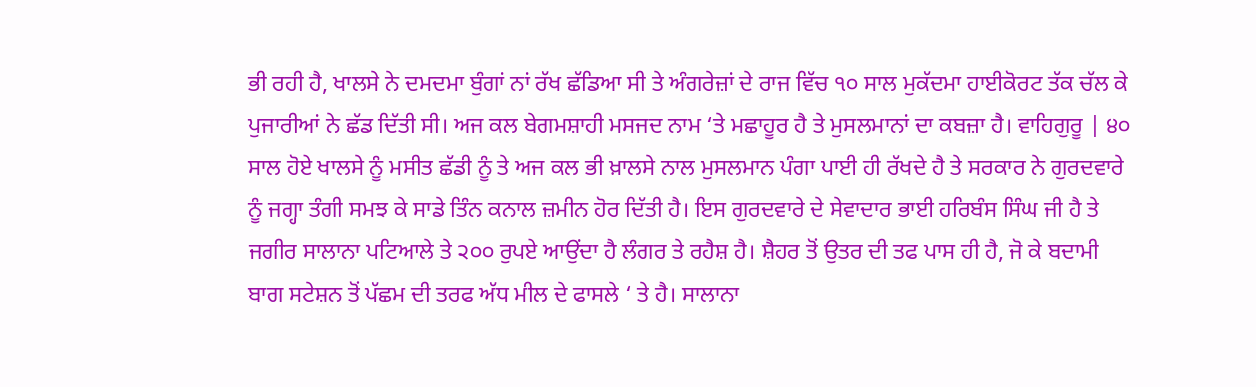ਭੀ ਰਹੀ ਹੈ, ਖਾਲਸੇ ਨੇ ਦਮਦਮਾ ਬੁੰਗਾਂ ਨਾਂ ਰੱਖ ਛੱਡਿਆ ਸੀ ਤੇ ਅੰਗਰੇਜ਼ਾਂ ਦੇ ਰਾਜ ਵਿੱਚ ੧੦ ਸਾਲ ਮੁਕੱਦਮਾ ਹਾਈਕੋਰਟ ਤੱਕ ਚੱਲ ਕੇ ਪੁਜਾਰੀਆਂ ਨੇ ਛੱਡ ਦਿੱਤੀ ਸੀ। ਅਜ ਕਲ ਬੇਗਮਸ਼ਾਹੀ ਮਸਜਦ ਨਾਮ ‘ਤੇ ਮਛਾਹੂਰ ਹੈ ਤੇ ਮੁਸਲਮਾਨਾਂ ਦਾ ਕਬਜ਼ਾ ਹੈ। ਵਾਹਿਗੁਰੂ | ੪੦ ਸਾਲ ਹੋਏ ਖਾਲਸੇ ਨੂੰ ਮਸੀਤ ਛੱਡੀ ਨੂੰ ਤੇ ਅਜ ਕਲ ਭੀ ਖ਼ਾਲਸੇ ਨਾਲ ਮੁਸਲਮਾਨ ਪੰਗਾ ਪਾਈ ਹੀ ਰੱਖਦੇ ਹੈ ਤੇ ਸਰਕਾਰ ਨੇ ਗੁਰਦਵਾਰੇ ਨੂੰ ਜਗ੍ਹਾ ਤੰਗੀ ਸਮਝ ਕੇ ਸਾਡੇ ਤਿੰਨ ਕਨਾਲ ਜ਼ਮੀਨ ਹੋਰ ਦਿੱਤੀ ਹੈ। ਇਸ ਗੁਰਦਵਾਰੇ ਦੇ ਸੇਵਾਦਾਰ ਭਾਈ ਹਰਿਬੰਸ ਸਿੰਘ ਜੀ ਹੈ ਤੇ ਜਗੀਰ ਸਾਲਾਨਾ ਪਟਿਆਲੇ ਤੇ ੨੦੦ ਰੁਪਏ ਆਉਂਦਾ ਹੈ ਲੰਗਰ ਤੇ ਰਹੈਸ਼ ਹੈ। ਸ਼ੈਹਰ ਤੋਂ ਉਤਰ ਦੀ ਤਫ ਪਾਸ ਹੀ ਹੈ, ਜੋ ਕੇ ਬਦਾਮੀ ਬਾਗ ਸਟੇਸ਼ਨ ਤੋਂ ਪੱਛਮ ਦੀ ਤਰਫ ਅੱਧ ਮੀਲ ਦੇ ਫਾਸਲੇ ‘ ਤੇ ਹੈ। ਸਾਲਾਨਾ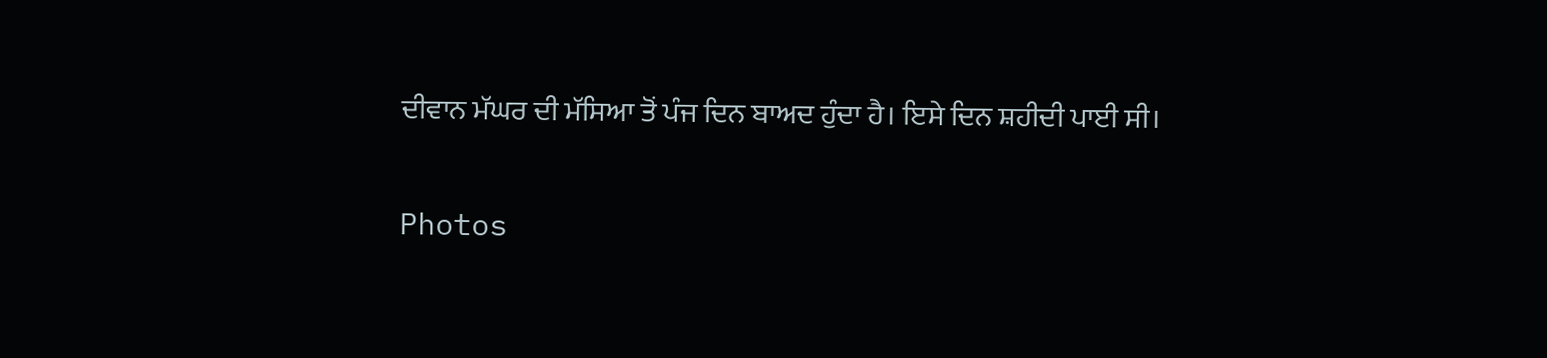ਦੀਵਾਨ ਮੱਘਰ ਦੀ ਮੱਸਿਆ ਤੋਂ ਪੰਜ ਦਿਨ ਬਾਅਦ ਹੁੰਦਾ ਹੈ। ਇਸੇ ਦਿਨ ਸ਼ਹੀਦੀ ਪਾਈ ਸੀ।

Photos